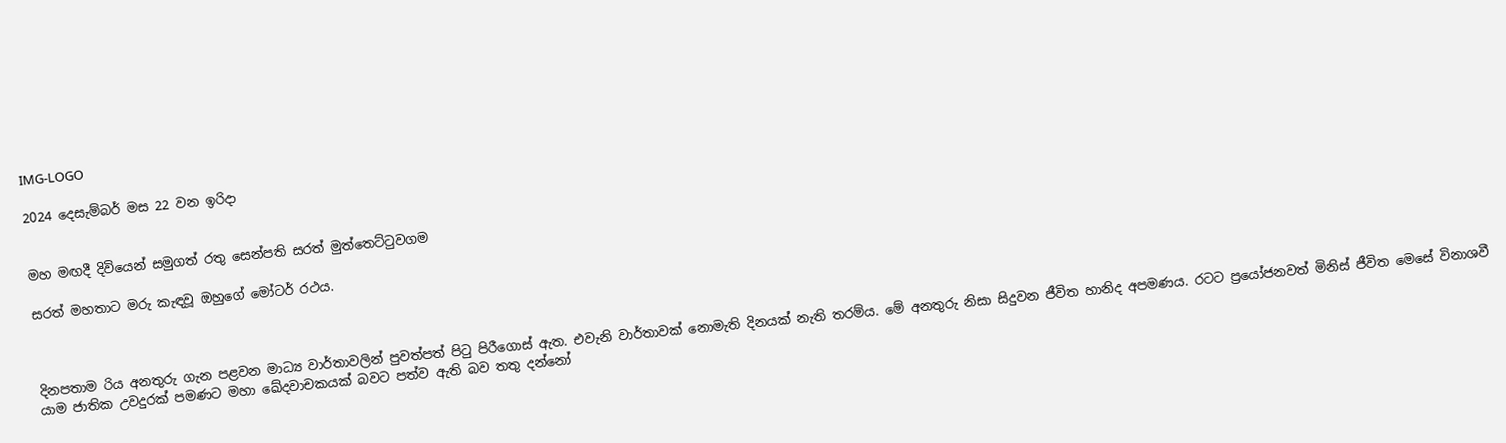IMG-LOGO

2024 දෙසැම්බර් මස 22 වන ඉරිදා


මහ මඟදී දිවියෙන් සමුගත් රතු සෙන්පති සරත් මුත්තෙට්ටුවගම

සරත් මහතාට මරු කැඳවූ ඔහුගේ මෝටර් රථය.



දිනපතාම රිය අනතුරු ගැන පළවන මාධ්‍ය වාර්තාවලින් පුවත්පත් පිටු පිරීගොස් ඇත. එවැනි වාර්තාවක් නොමැති දිනයක් නැති තරම්ය. මේ අනතුරු නිසා සිදුවන ජීවිත හානිද අපමණය. රටට ප්‍රයෝජනවත් මිනිස් ජීවිත මෙසේ විනාශවී යාම ජාතික උවදුරක් පමණට මහා ඛේදවාචකයක් බවට පත්ව ඇති බව තතු දන්නෝ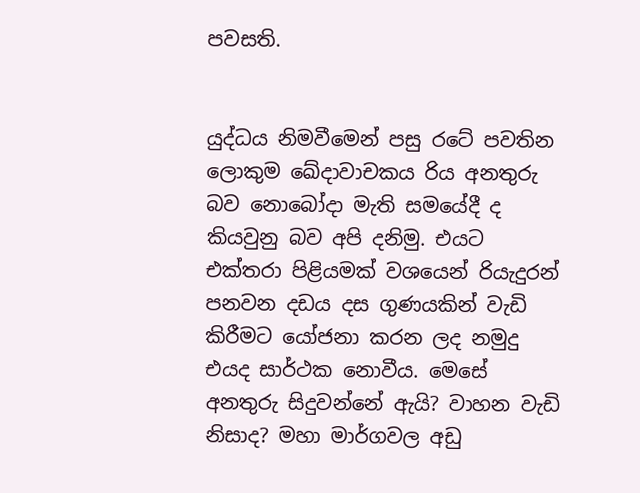පවසති.


යුද්ධය නිමවීමෙන් පසු රටේ පවතින ලොකුම ඛේදාවාචකය රිය අනතුරු බව නොබෝදා මැති සමයේදී ද කියවුනු බව අපි දනිමු. එයට එක්තරා පිළියමක් වශයෙන් රියැදුරන් පනවන දඩය දස ගුණයකින් වැඩි කිරීමට යෝජනා කරන ලද නමුදු එයද සාර්ථක නොවීය. මෙසේ අනතුරු සිදුවන්නේ ඇයි? වාහන වැඩි නිසාද? මහා මාර්ගවල අඩු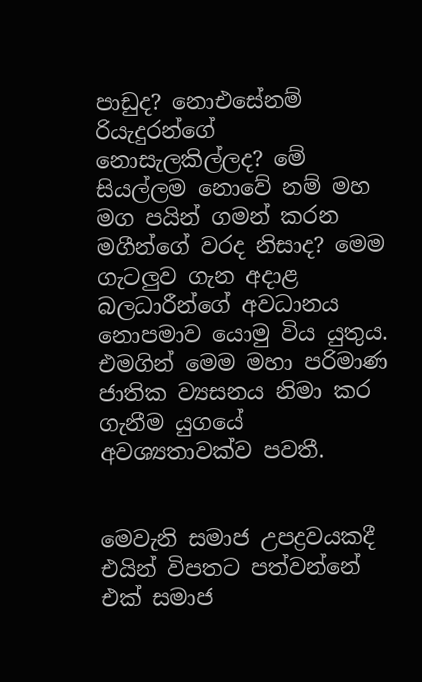පාඩුද? නොඑසේනම් රියැදුරන්ගේ නොසැලකිල්ලද? මේ සියල්ලම නොවේ නම් මහ මග පයින් ගමන් කරන මගීන්ගේ වරද නිසාද? මෙම ගැටලුව ගැන අදාළ බලධාරීන්ගේ අවධානය නොපමාව යොමු විය යුතුය. එමගින් මෙම මහා පරිමාණ ජාතික ව්‍යසනය නිමා කර ගැනීම යුගයේ අවශ්‍යතාවක්ව පවතී.


මෙවැනි සමාජ උපද්‍රවයකදී එයින් විපතට පත්වන්නේ එක් සමාජ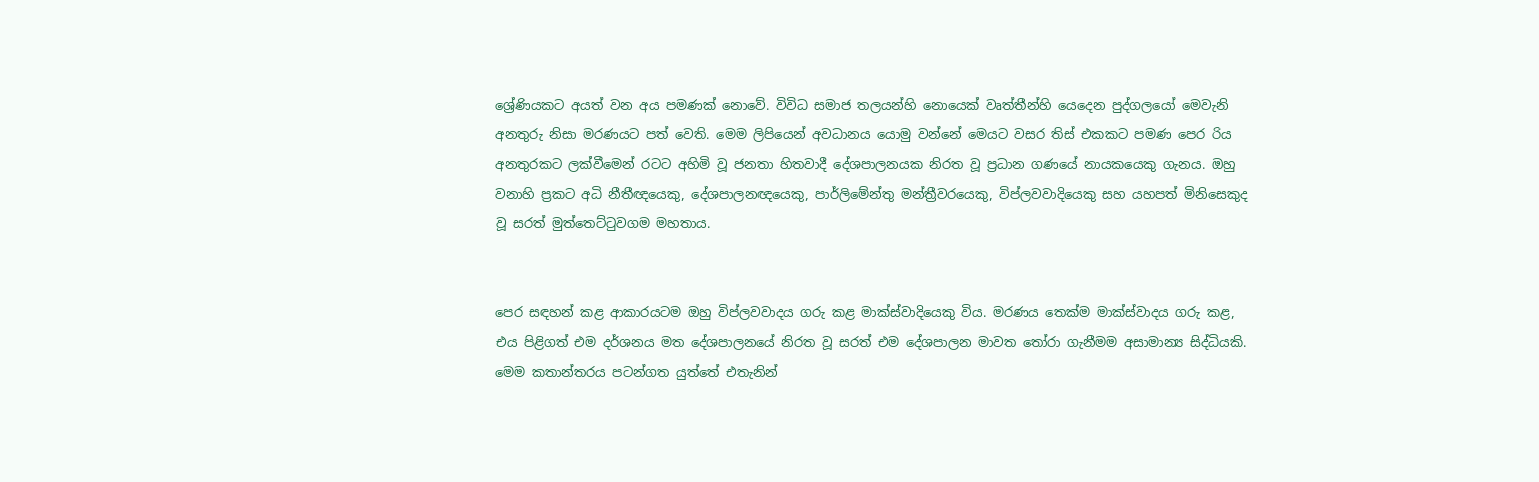ශ්‍රේණියකට අයත් වන අය පමණක් නොවේ. විවිධ සමාජ තලයන්හි නොයෙක් වෘත්තීන්හි යෙදෙන පුද්ගලයෝ මෙවැනි අනතුරු නිසා මරණයට පත් වෙති. මෙම ලිපියෙන් අවධානය යොමු වන්නේ මෙයට වසර තිස් එකකට පමණ පෙර රිය අනතුරකට ලක්වීමෙන් රටට අහිමි වූ ජනතා හිතවාදී දේශපාලනයක නිරත වූ ප්‍රධාන ගණයේ නායකයෙකු ගැනය. ඔහු වනාහි ප්‍රකට අධි නීතීඥයෙකු, දේශපාලනඥයෙකු, පාර්ලිමේන්තු මන්ත්‍රීවරයෙකු, විප්ලවවාදියෙකු සහ යහපත් මිනිසෙකුද වූ සරත් මුත්තෙට්ටුවගම මහතාය.


පෙර සඳහන් කළ ආකාරයටම ඔහු විප්ලවවාදය ගරු කළ මාක්ස්වාදියෙකු විය. මරණය තෙක්ම මාක්ස්වාදය ගරු කළ, එය පිළිගත් එම දර්ශනය මත දේශපාලනයේ නිරත වූ සරත් එම දේශපාලන මාවත තෝරා ගැනීමම අසාමාන්‍ය සිද්ධියකි. මෙම කතාන්තරය පටන්ගත යුත්තේ එතැනින්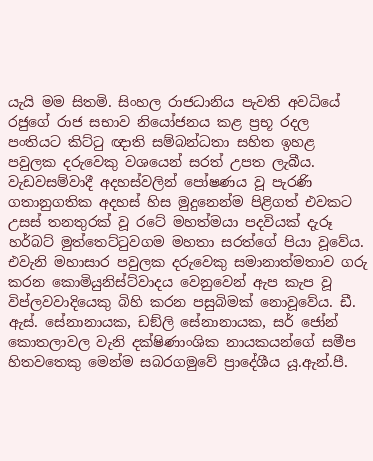යැයි මම සිතමි. සිංහල රාජධානිය පැවති අවධියේ රජුගේ රාජ සභාව නියෝජනය කළ ප්‍රභූ රදල පංතියට කිට්ටු ඥාති සම්බන්ධතා සහිත ඉහළ පවුලක දරුවෙකු වශයෙන් සරත් උපත ලැබීය. වැඩවසම්වාදී අදහස්වලින් පෝෂණය වූ පැරණි ගතානුගතික අදහස් හිස මුදුනෙන්ම පිළිගත් එවකට උසස් තනතුරක් වූ රටේ මහත්මයා පදවියක් දැරූ හර්බට් මුත්තෙට්ටුවගම මහතා සරත්ගේ පියා වූවේය. එවැනි මහාසාර පවුලක දරුවෙකු සමානාත්මතාව ගරු කරන කොමියුනිස්ට්වාදය වෙනුවෙන් ඇප කැප වූ විප්ලවවාදියෙකු බිහි කරන පසුබිමක් නොවූවේය. ඩී. ඇස්. සේනානායක, ඩඞ්ලි සේනානායක, සර් ජෝන් කොතලාවල වැනි දක්ෂිණාංශික නායකයන්ගේ සමීප හිතවතෙකු මෙන්ම සබරගමුවේ ප්‍රාදේශීය යූ.ඇන්.පී.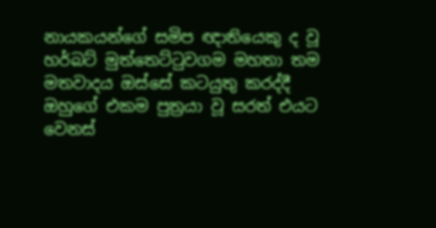නායකයන්ගේ සමිප ඥාතියෙකු ද වූ හර්බට් මුත්තෙට්ටුවගම මහතා තම මතවාදය ඔස්සේ කටයුතු කරද්දී ඔහුගේ එකම පුත්‍රයා වූ සරත් එයට වෙනස්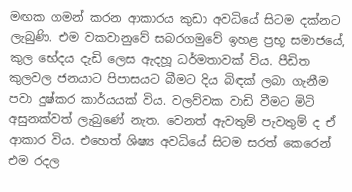මඟක ගමන් කරන ආකාරය කුඩා අවධියේ සිටම දක්නට ලැබුණි. එම වකවානුවේ සබරගමුවේ ඉහළ ප්‍රභූ සමාජයේ, කුල භේදය දැඩි ලෙස ඇදහූ ධර්මතාවක් විය. පීඩිත කුලවල ජනයාට පිපාසයට බීමට දිය බිඳක් ලබා ගැනීම පවා දුෂ්කර කාර්යයක් විය. වලව්වක වාඩි වීමට මිටි අසුනක්වත් ලැබුණේ නැත. වෙනත් ඇවතුම් පැවතුම් ද ඒ ආකාර විය. එහෙත් ශිෂ්‍ය අවධියේ සිටම සරත් කෙරෙන් එම රදල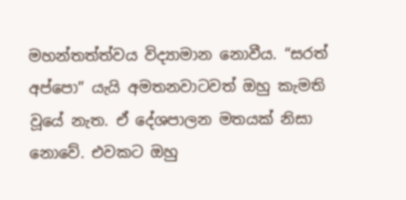මහන්තත්ත්වය විද්‍යාමාන නොවීය. “සරත් අප්පො” යැයි අමතනවාටවත් ඔහු කැමති වූයේ නැත. ඒ දේශපාලන මතයක් නිසා නොවේ. එවකට ඔහු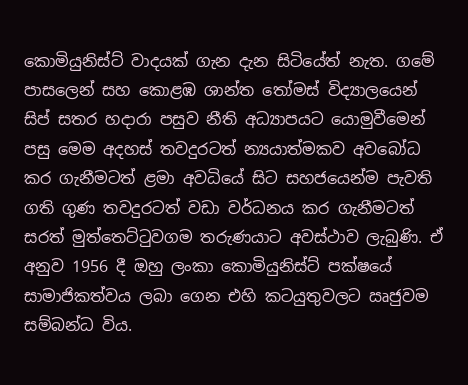කොමියුනිස්ට් වාදයක් ගැන දැන සිටියේත් නැත. ගමේ පාසලෙන් සහ කොළඹ ශාන්ත තෝමස් විද්‍යාලයෙන් සිප් සතර හදාරා පසුව නීති අධ්‍යාපයට යොමුවීමෙන් පසු මෙම අදහස් තවදුරටත් න්‍යයාත්මකව අවබෝධ කර ගැනීමටත් ළමා අවධියේ සිට සහජයෙන්ම පැවති ගති ගුණ තවදුරටත් වඩා වර්ධනය කර ගැනීමටත් සරත් මුත්තෙට්ටුවගම තරුණයාට අවස්ථාව ලැබුණි. ඒ අනුව 1956 දී ඔහු ලංකා කොමියුනිස්ට් පක්ෂයේ සාමාජිකත්වය ලබා ගෙන එහි කටයුතුවලට ඍජුවම සම්බන්ධ විය.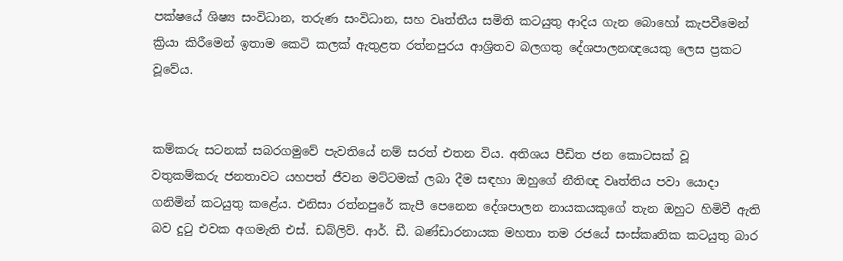පක්ෂයේ ශිෂ්‍ය සංවිධාන, තරුණ සංවිධාන, සහ වෘත්තීය සමිති කටයුතු ආදිය ගැන බොහෝ කැපවීමෙන් ක්‍රියා කිරීමෙන් ඉතාම කෙටි කලක් ඇතුළත රත්නපුරය ආශ්‍රිතව බලගතු දේශපාලනඥයෙකු ලෙස ප්‍රකට වූවේය.


කම්කරු සටනක් සබරගමුවේ පැවතියේ නම් සරත් එතන විය. අතිශය පීඩිත ජන කොටසක් වූ වතුකම්කරු ජනතාවට යහපත් ජීවන මට්ටමක් ලබා දීම සඳහා ඔහුගේ නීතිඥ වෘත්තිය පවා යොදා ගනිමින් කටයුතු කළේය. එනිසා රත්නපුරේ කැපී පෙනෙන දේශපාලන නායකයකුගේ තැන ඔහුට හිමිවී ඇති බව දුටු එවක අගමැති එස්. ඩබ්ලිව්. ආර්. ඩී. බණ්ඩාරනායක මහතා තම රජයේ සංස්කෘතික කටයුතු බාර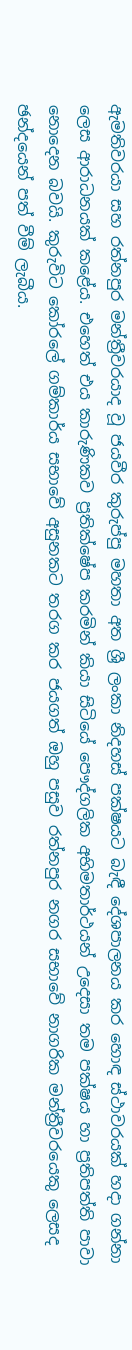ඇමතිවරයා සහ රත්නපුර මන්ත්‍රීවරයාද වූ ජයවීර කුරුප්පු මහතා අත ශ්‍රී ලංකා නිදහස් පක්ෂයට බැඳී දේශපාලනය කර හොඳ ස්ථාවරයක් හදා ගන්නා ලෙස ආරාධනයක් කළේය. එහෙත් එය කාරුණිකව ප්‍රතික්ෂේප කරමින් කියා සිටියේ පෞද්ගලික අභිමතාර්ථයන් උදෙසා තම පක්ෂය හා ප්‍රතිපත්ති පාවා නොදෙන බවයි. කුරුවිට කෝරලේ ගම්කාර්ය සභාවේ අසුනකට තරග කර ජයගත් ඔහු පසුව රත්නපුර නගර සභාවේ නාගරික මන්ත්‍රීවරයෙකු ලෙසද ඡන්දයෙන් පත් වීම් ලැබීය.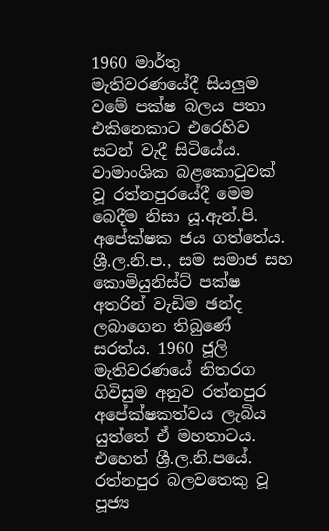1960 මාර්තු මැතිවරණයේදී සියලුම වමේ පක්ෂ බලය පතා එකිනෙකාට එරෙහිව සටන් වැදී සිටියේය. වාමාංශික බළකොටුවක් වූ රත්නපුරයේදී මෙම බෙදීම නිසා යූ.ඇන්.පි. අපේක්ෂක ජය ගත්තේය. ශ්‍රී.ල.නි.ප., සම සමාජ සහ කොමියුනිස්ට් පක්ෂ අතරින් වැඩිම ඡන්ද ලබාගෙන තිබුණේ සරත්ය. 1960 ජූලි මැතිවරණයේ නිතරග ගිවිසුම අනුව රත්නපුර අපේක්ෂකත්වය ලැබිය යුත්තේ ඒ මහතාටය. එහෙත් ශ්‍රී.ල.නි.පයේ. රත්නපුර බලවතෙකු වූ පූජ්‍ය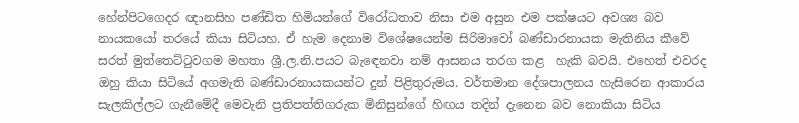හේන්පිටගෙදර ඥානසිහ පණ්ඩිත හිමියන්ගේ විරෝධතාව නිසා එම අසුන එම පක්ෂයට අවශ්‍ය බව නායකයෝ තරයේ කියා සිටියහ. ඒ හැම දෙනාම විශේෂයෙන්ම සිරිමාවෝ බණ්ඩාරනායක මැතිනිය කීවේ සරත් මුත්තෙට්ටුවගම මහතා ශ්‍රී.ල.නි.පයට බැඳෙනවා නම් ආසනය තරග කළ  හැකි බවයි. එහෙත් එවරද ඔහු කියා සිටියේ අගමැති බණ්ඩාරනායකයන්ට දුන් පිළිතුරුමය. වර්තමාන දේශපාලනය හැසිරෙන ආකාරය සැලකිල්ලට ගැනීමේදී මෙවැනි ප්‍රතිපත්තිගරුක මිනිසුන්ගේ හිඟය තදින් දැනෙන බව නොකියා සිටිය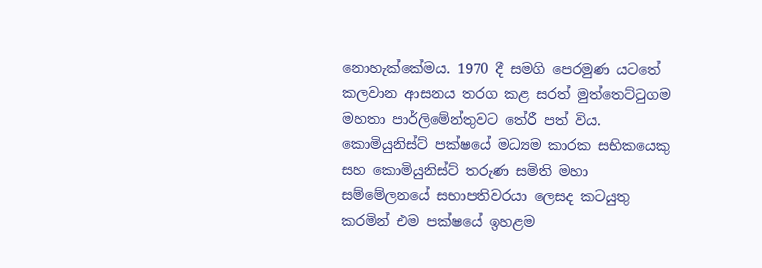නොහැක්කේමය. 1970 දී සමගි පෙරමුණ යටතේ කලවාන ආසනය තරග කළ සරත් මුත්තෙට්ටුගම මහතා පාර්ලිමේන්තුවට තේරී පත් විය. කොමියුනිස්ට් පක්ෂයේ මධ්‍යම කාරක සභිකයෙකු සහ කොමියුනිස්ට් තරුණ සමිති මහා සම්මේලනයේ සභාපතිවරයා ලෙසද කටයුතු කරමින් එම පක්ෂයේ ඉහළම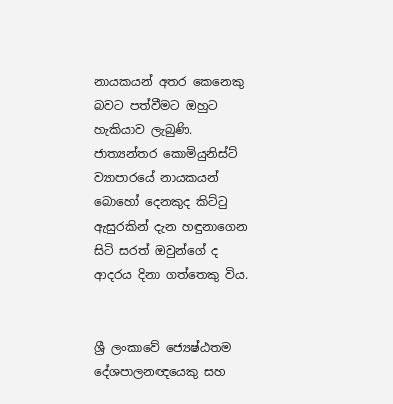නායකයන් අතර කෙනෙකු බවට පත්වීමට ඔහුට හැකියාව ලැබුණි. ජාත්‍යන්තර කොමියුනිස්ට් ව්‍යාපාරයේ නායකයන් බොහෝ දෙනකුද කිට්ටු ඇසුරකින් දැන හඳුනාගෙන සිටි සරත් ඔවුන්ගේ ද ආදරය දිනා ගත්තෙකු විය.


ශ්‍රී ලංකාවේ ජ්‍යෙෂ්ඨතම දේශපාලනඥයෙකු සහ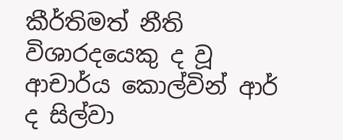කීර්තිමත් නීති විශාරදයෙකු ද වූ ආචාර්ය කොල්වින් ආර් ද සිල්වා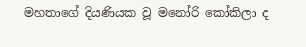මහතාගේ දියණියක වූ මනෝරි කෝකිලා ද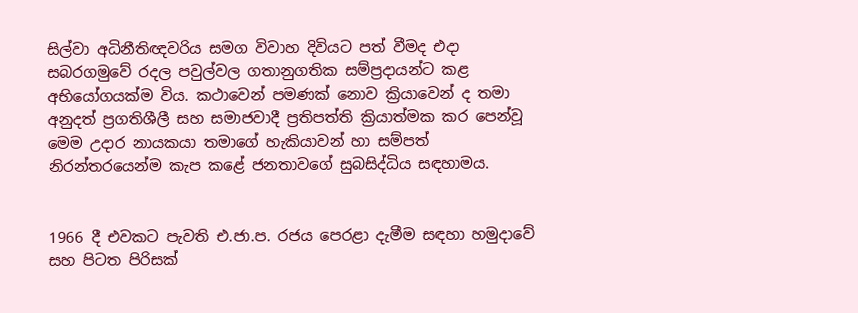සිල්වා අධිනීතිඥවරිය සමග විවාහ දිවියට පත් වීමද එදා සබරගමුවේ රදල පවුල්වල ගතානුගතික සම්ප්‍රදායන්ට කළ අභියෝගයක්ම විය. කථාවෙන් පමණක් නොව ක්‍රියාවෙන් ද තමා අනුදත් ප්‍රගතිශීලී සහ සමාජවාදී ප්‍රතිපත්ති ක්‍රියාත්මක කර පෙන්වූ මෙම උදාර නායකයා තමාගේ හැකියාවන් හා සම්පත් නිරන්තරයෙන්ම කැප කළේ ජනතාවගේ සුබසිද්ධිය සඳහාමය.


1966 දී එවකට පැවති එ.ජා.ප. රජය පෙරළා දැමීම සඳහා හමුදාවේ සහ පිටත පිරිසක්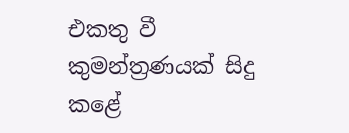එකතු වී කුමන්ත්‍රණයක් සිදු කළේ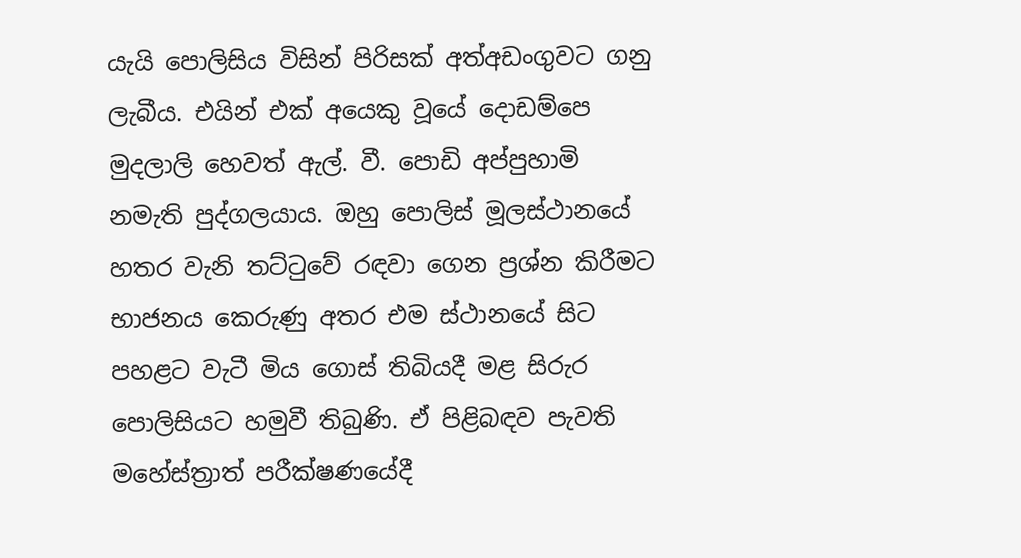යැයි පොලිසිය විසින් පිරිසක් අත්අඩංගුවට ගනු ලැබීය. එයින් එක් අයෙකු වූයේ දොඩම්පෙ මුදලාලි හෙවත් ඇල්. වී. පොඩි අප්පුහාමි නමැති පුද්ගලයාය. ඔහු පොලිස් මූලස්ථානයේ හතර වැනි තට්ටුවේ රඳවා ගෙන ප්‍රශ්න කිරීමට භාජනය කෙරුණු අතර එම ස්ථානයේ සිට පහළට වැටී මිය ගොස් තිබියදී මළ සිරුර පොලිසියට හමුවී තිබුණි. ඒ පිළිබඳව පැවති මහේස්ත්‍රාත් පරීක්ෂණයේදී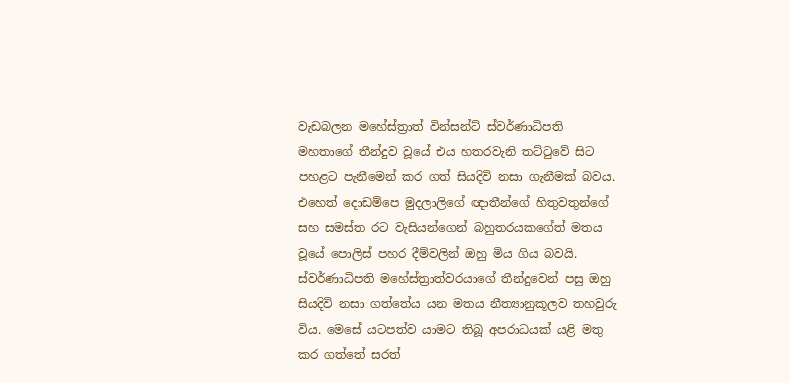වැඩබලන මහේස්ත්‍රාත් වින්සන්ට් ස්වර්ණාධිපති මහතාගේ තීන්දුව වූයේ එය හතරවැනි තට්ටුවේ සිට පහළට පැනීමෙන් කර ගත් සියදිවි නසා ගැනීමක් බවය. එහෙත් දොඩම්පෙ මුදලාලිගේ ඥාතීන්ගේ හිතුවතුන්ගේ සහ සමස්ත රට වැසියන්ගෙන් බහුතරයකගේත් මතය වූයේ පොලිස් පහර දීම්වලින් ඔහු මිය ගිය බවයි. ස්වර්ණාධිපති මහේස්ත්‍රාත්වරයාගේ තීන්දුවෙන් පසු ඔහු සියදිවි නසා ගත්තේය යන මතය නීත්‍යානුකූලව තහවුරු විය. මෙසේ යටපත්ව යාමට තිබූ අපරාධයක් යළි මතු කර ගත්තේ සරත්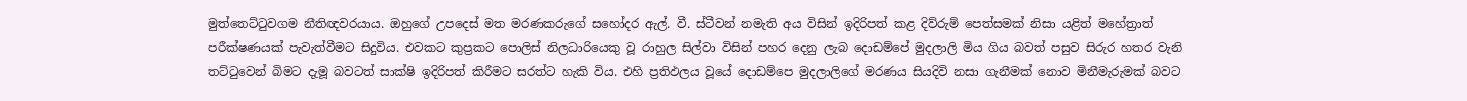මුත්තෙට්ටුවගම නීතිඥවරයාය. ඔහුගේ උපදෙස් මත මරණකරුගේ සහෝදර ඇල්. වී. ස්ටීවන් නමැති අය විසින් ඉදිරිපත් කළ දිව්රුම් පෙත්සමක් නිසා යළිත් මහේත්‍රාත් පරීක්ෂණයක් පැවැත්වීමට සිදුවිය. එවකට කුප්‍රකට පොලිස් නිලධාරියෙකු වූ රාහුල සිල්වා විසින් පහර දෙනු ලැබ දොඩම්පේ මුදලාලි මිය ගිය බවත් පසුව සිරුර හතර වැනි තට්ටුවෙන් බිමට දැමූ බවටත් සාක්ෂි ඉදිරිපත් කිරීමට සරත්ට හැකි විය. එහි ප්‍රතිඵලය වූයේ දොඩම්පෙ මුදලාලිගේ මරණය සියදිවි නසා ගැනීමක් නොව මිනීමැරුමක් බවට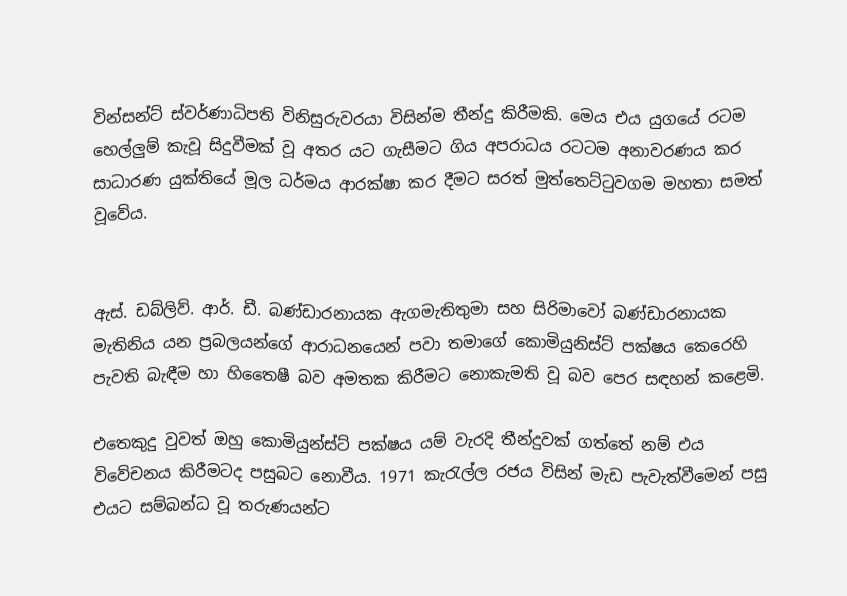වින්සන්ට් ස්වර්ණාධිපති විනිසුරුවරයා විසින්ම තීන්දු කිරීමකි. මෙය එය යුගයේ රටම හෙල්ලුම් කැවූ සිදුවීමක් වූ අතර යට ගැසීමට ගිය අපරාධය රටටම අනාවරණය කර සාධාරණ යුක්තියේ මූල ධර්මය ආරක්ෂා කර දීමට සරත් මුත්තෙට්ටුවගම මහතා සමත් වූවේය.


ඇස්. ඩබ්ලිව්. ආර්. ඩී. බණ්ඩාරනායක ඇගමැතිතුමා සහ සිරිමාවෝ බණ්ඩාරනායක මැතිනිය යන ප්‍රබලයන්ගේ ආරාධනයෙන් පවා තමාගේ කොමියුනිස්ට් පක්ෂය කෙරෙහි පැවති බැඳීම හා හිතෛෂී බව අමතක කිරීමට නොකැමති වූ බව පෙර සඳහන් කළෙමි.

එතෙකුදු වුවත් ඔහු කොමියුන්ස්ට් පක්ෂය යම් වැරදි තීන්දුවක් ගත්තේ නම් එය විවේචනය කිරීමටද පසුබට නොවීය. 1971 කැරැල්ල රජය විසින් මැඩ පැවැත්වීමෙන් පසු එයට සම්බන්ධ වූ තරුණයන්ට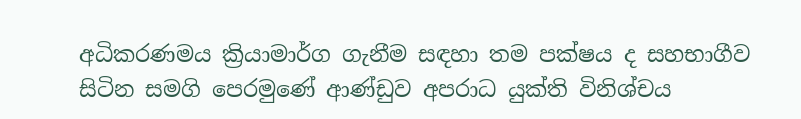අධිකරණමය ක්‍රියාමාර්ග ගැනීම සඳහා තම පක්ෂය ද සහභාගීව සිටින සමගි පෙරමුණේ ආණ්ඩුව අපරාධ යුක්ති විනිශ්චය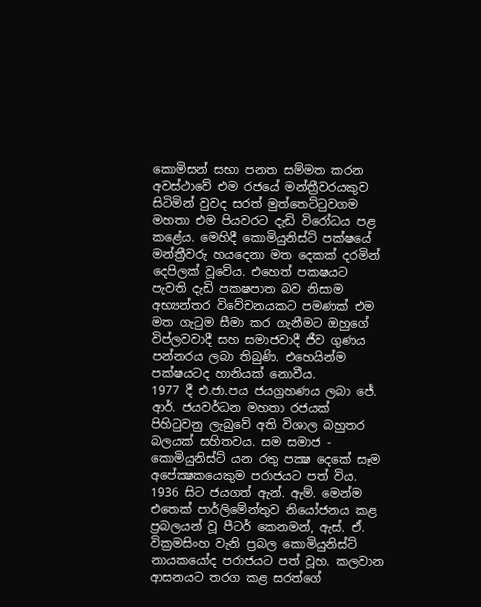කොමිසන් සභා පනත සම්මත කරන අවස්ථාවේ එම රජයේ මන්ත්‍රීවරයකුව සිටිමින් වුවද සරත් මුත්තෙට්ටුවගම මහතා එම පියවරට දැඩි විරෝධය පළ කළේය. මෙහිදී කොමියුනිස්ට් පක්ෂයේ මන්ත්‍රීවරු හයදෙනා මත දෙකක් දරමින් දෙපිලක් වූවේය. එහෙත් පකෂයට පැවති දැඩි පකෂපාත බව නිසාම අභ්‍යන්තර විවේචනයකට පමණක් එම මත ගැටුම සීමා කර ගැනීමට ඔහුගේ විප්ලවවාදී සහ සමාජවාදී ජීව ගුණය පන්නරය ලබා තිබුණි. එහෙයින්ම පක්ෂයටද හානියක් නොවීය.
1977 දී එ.ජා.පය ජයග්‍රහණය ලබා ජේ. ආර්. ජයවර්ධන මහතා රජයක් පිහිටුවනු ලැබුවේ අති විශාල බහුතර බලයක් සහිතවය. සම සමාජ - කොමියුනිස්ට් යන රතු පක්‍ෂ දෙකේ සෑම අපේක්‍ෂකයෙකුම පරාජයට පත් විය. 1936 සිට ජයගත් ඇන්. ඇම්. මෙන්ම එතෙක් පාර්ලිමේන්තුව නියෝජනය කළ ප්‍රබලයන් වූ පීටර් කෙනමන්, ඇස්. ඒ. වික්‍රමසිංහ වැනි ප්‍රබල කොමියුනිස්ට් නායකයෝද පරාජයට පත් වූහ. කලවාන ආසනයට තරග කළ සරත්ගේ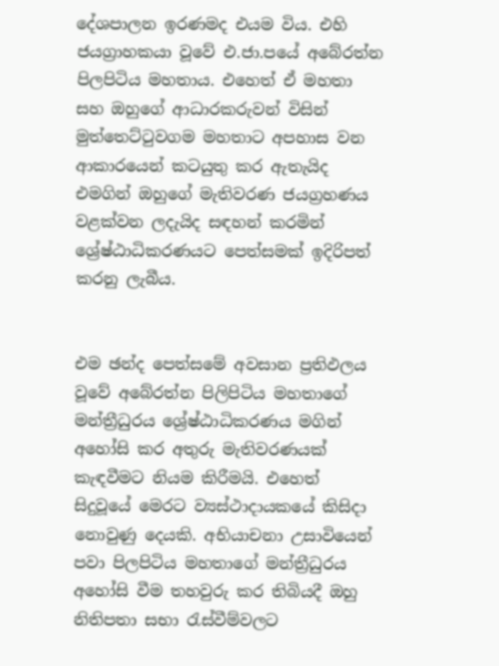දේශපාලන ඉරණමද එයම විය. එහි ජයග්‍රාහකයා වූවේ එ.ජා.පයේ අබේරත්න පිලපිටිය මහතාය. එහෙත් ඒ මහතා සහ ඔහුගේ ආධාරකරුවන් විසින් මුත්තෙට්ටුවගම මහතාට අපහාස වන ආකාරයෙන් කටයුතු කර ඇතැයිද එමගින් ඔහුගේ මැතිවරණ ජයග්‍රහණය වළක්වන ලදැයිද සඳහන් කරමින් ශ්‍රේෂ්ඨාධිකරණයට පෙත්සමක් ඉදිරිපත් කරනු ලැබීය.


එම ඡන්ද පෙත්සමේ අවසාන ප්‍රතිඵලය වූවේ අබේරත්න පිලිපිටිය මහතාගේ මන්ත්‍රීධුරය ශ්‍රේෂ්ඨාධිකරණය මගින් අහෝසි කර අතුරු මැතිවරණයක් කැඳවීමට නියම කිරීමයි. එහෙත් සිදුවූයේ මෙරට ව්‍යස්ථාදායකයේ කිසිදා නොවුණු දෙයකි. අභියාචනා උසාවියෙන් පවා පිලපිටිය මහතාගේ මන්ත්‍රීධුරය අහෝසි වීම තහවුරු කර තිබියදී ඔහු නිතිපතා සභා රැස්වීම්වලට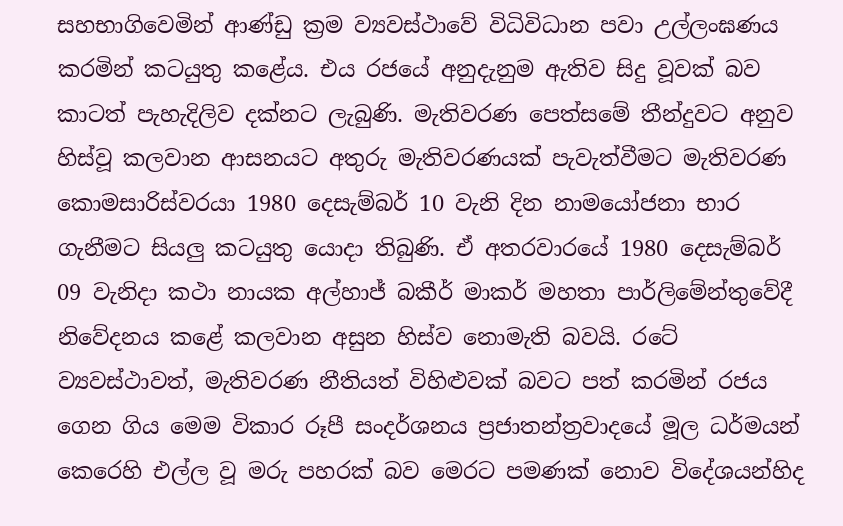සහභාගිවෙමින් ආණ්ඩු ක්‍රම ව්‍යවස්ථාවේ විධිවිධාන පවා උල්ලංඝණය කරමින් කටයුතු කළේය. එය රජයේ අනුදැනුම ඇතිව සිදු වූවක් බව කාටත් පැහැදිලිව දක්නට ලැබුණි. මැතිවරණ පෙත්සමේ තීන්දුවට අනුව හිස්වූ කලවාන ආසනයට අතුරු මැතිවරණයක් පැවැත්වීමට මැතිවරණ කොමසාරිස්වරයා 1980 දෙසැම්බර් 10 වැනි දින නාමයෝජනා භාර ගැනීමට සියලු කටයුතු යොදා තිබුණි. ඒ අතරවාරයේ 1980 දෙසැම්බර් 09 වැනිදා කථා නායක අල්හාජ් බකීර් මාකර් මහතා පාර්ලිමේන්තුවේදී නිවේදනය කළේ කලවාන අසුන හිස්ව නොමැති බවයි. රටේ ව්‍යවස්ථාවත්, මැතිවරණ නීතියත් විහිළුවක් බවට පත් කරමින් රජය ගෙන ගිය මෙම විකාර රූපී සංදර්ශනය ප්‍රජාතන්ත්‍රවාදයේ මූල ධර්මයන් කෙරෙහි එල්ල වූ මරු පහරක් බව මෙරට පමණක් නොව විදේශයන්හිද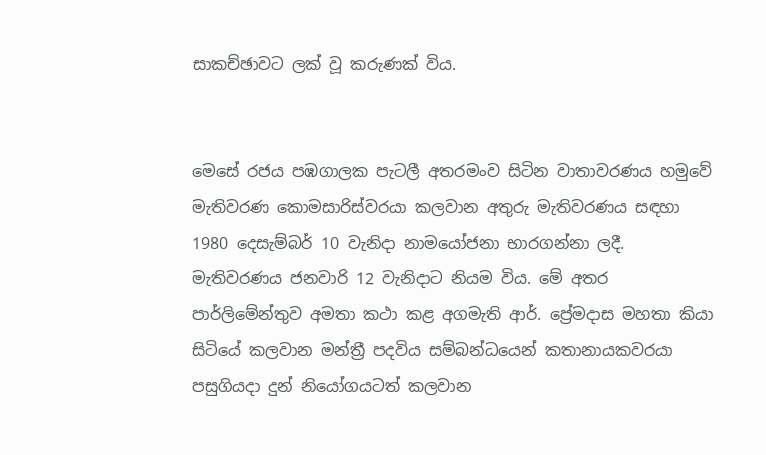සාකච්ඡාවට ලක් වූ කරුණක් විය.


මෙසේ රජය පඹගාලක පැටලී අතරමංව සිටින වාතාවරණය හමුවේ මැතිවරණ කොමසාරිස්වරයා කලවාන අතුරු මැතිවරණය සඳහා 1980 දෙසැම්බර් 10 වැනිදා නාමයෝජනා භාරගන්නා ලදී. මැතිවරණය ජනවාරි 12 වැනිදාට නියම විය. මේ අතර පාර්ලිමේන්තුව අමතා කථා කළ අගමැති ආර්. ප්‍රේමදාස මහතා කියා සිටියේ කලවාන මන්ත්‍රී පදවිය සම්බන්ධයෙන් කතානායකවරයා පසුගියදා දුන් නියෝගයටත් කලවාන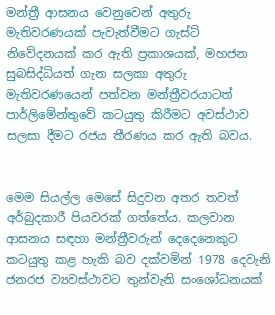මන්ත්‍රී ආසනය වෙනුවෙන් අතුරු මැතිවරණයක් පැවැත්වීමට ගැස්ට් නිවේදනයක් කර ඇති ප්‍රකාශයක්, මහජන සුබසිද්ධියත් ගැන සලකා අතුරු මැතිවරණයෙන් පත්වන මන්ත්‍රීවරයාටත් පාර්ලිමේන්තුවේ කටයුතු කිරීමට අවස්ථාව සලසා දීමට රජය තීරණය කර ඇති බවය.


මෙම සියල්ල මෙසේ සිදුවන අතර තවත් අර්බුදකාරී පියවරක් ගත්තේය. කලවාන ආසනය සඳහා මන්ත්‍රීවරුන් දෙදෙනෙකුට කටයුතු කළ හැකි බව දක්වමින් 1978 දෙවැනි ජනරජ ව්‍යවස්ථාවට තුන්වැනි සංශෝධනයක්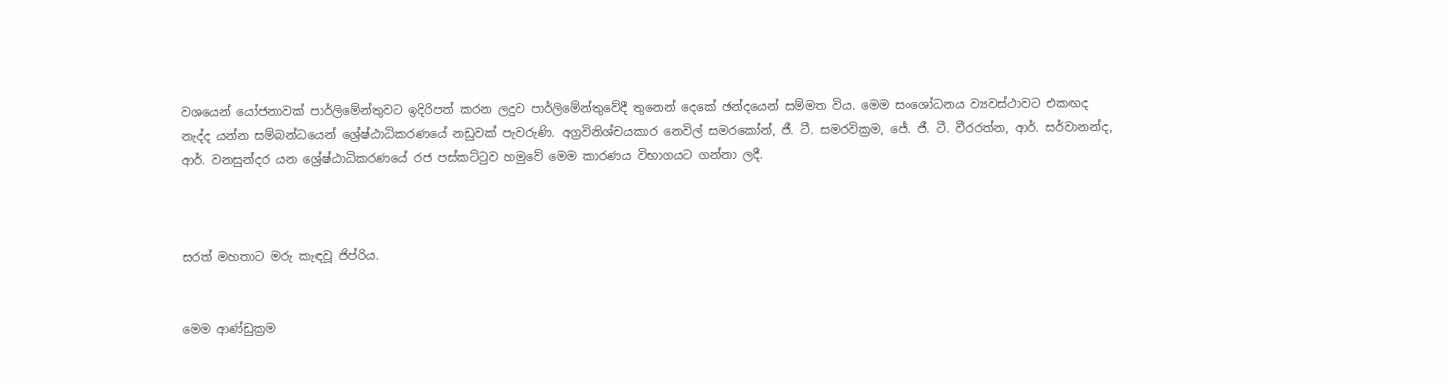වශයෙන් යෝජනාවක් පාර්ලිමේන්තුවට ඉදිරිපත් කරන ලදුව පාර්ලිමේන්තුවේදී තුනෙන් දෙකේ ඡන්දයෙන් සම්මත විය. මෙම සංශෝධනය ව්‍යවස්ථාවට එකඟද නැද්ද යන්න සම්බන්ධයෙන් ශ්‍රේෂ්ඨාධිකරණයේ නඩුවක් පැවරුණි. අග්‍රවිනිශ්චයකාර නෙවිල් සමරකෝන්, ජී. ටී. සමරවික්‍රම, ජේ. ජී. ටී. වීරරත්න, ආර්. සර්වානන්ද, ආර්. වනසුන්දර යන ශ්‍රේෂ්ඨාධිකරණයේ රජ පස්කට්ටුව හමුවේ මෙම කාරණය විභාගයට ගන්නා ලදී.



සරත් මහතාට මරු කැඳවූ ජිප්රිය.


මෙම ආණ්ඩුක්‍රම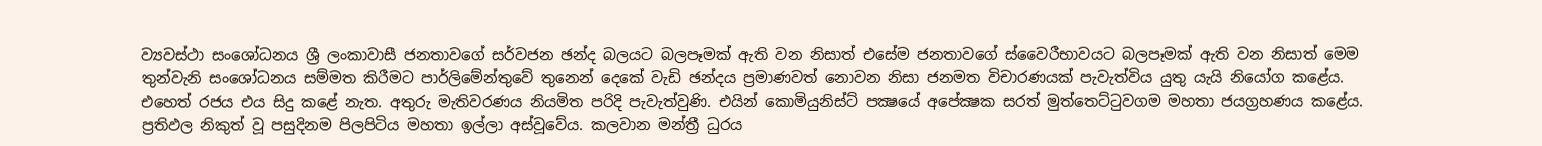ව්‍යවස්ථා සංශෝධනය ශ්‍රී ලංකාවාසී ජනතාවගේ සර්වජන ඡන්ද බලයට බලපෑමක් ඇති වන නිසාත් එසේම ජනතාවගේ ස්වෛරීභාවයට බලපෑමක් ඇති වන නිසාත් මෙම තුන්වැනි සංශෝධනය සම්මත කිරීමට පාර්ලිමේන්තුවේ තුනෙන් දෙකේ වැඩි ඡන්දය ප්‍රමාණවත් නොවන නිසා ජනමත විචාරණයක් පැවැත්විය යුතු යැයි නියෝග කළේය. එහෙත් රජය එය සිදු කළේ නැත. අතුරු මැතිවරණය නියමිත පරිදි පැවැත්වුණි. එයින් කොමියුනිස්ට් පක්‍ෂයේ අපේක්‍ෂක සරත් මුත්තෙට්ටුවගම මහතා ජයග්‍රහණය කළේය. ප්‍රතිඵල නිකුත් වූ පසුදිනම පිලපිටිය මහතා ඉල්ලා අස්වූවේය. කලවාන මන්ත්‍රී ධුරය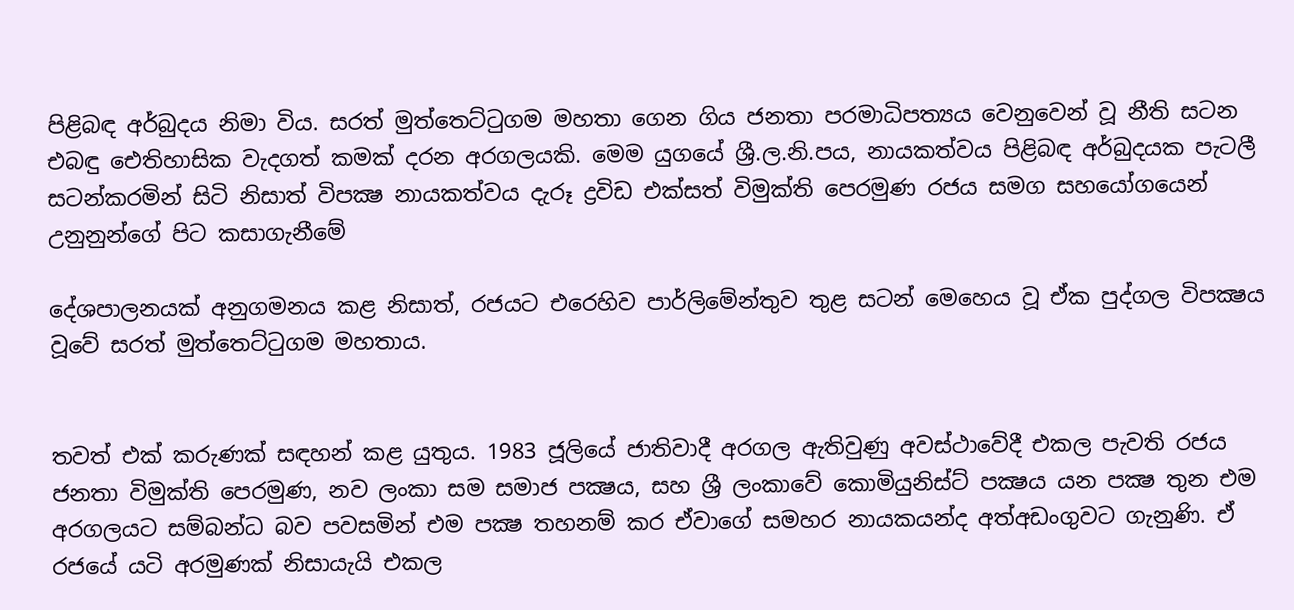පිළිබඳ අර්බුදය නිමා විය. සරත් මුත්තෙට්ටුගම මහතා ගෙන ගිය ජනතා පරමාධිපත්‍යය වෙනුවෙන් වූ නීති සටන එබඳු ඓතිහාසික වැදගත් කමක් දරන අරගලයකි. මෙම යුගයේ ශ්‍රී.ල.නි.පය, නායකත්වය පිළිබඳ අර්බුදයක පැටලී සටන්කරමින් සිටි නිසාත් විපක්‍ෂ නායකත්වය දැරූ ද්‍රවිඩ එක්සත් විමුක්ති පෙරමුණ රජය සමග සහයෝගයෙන් උනුනුන්ගේ පිට කසාගැනීමේ

දේශපාලනයක් අනුගමනය කළ නිසාත්, රජයට එරෙහිව පාර්ලිමේන්තුව තුළ සටන් මෙහෙය වූ ඒක පුද්ගල විපක්‍ෂය වූවේ සරත් මුත්තෙට්ටුගම මහතාය.


තවත් එක් කරුණක් සඳහන් කළ යුතුය. 1983 ජූලියේ ජාතිවාදී අරගල ඇතිවුණු අවස්ථාවේදී එකල පැවති රජය ජනතා විමුක්ති පෙරමුණ, නව ලංකා සම සමාජ පක්‍ෂය, සහ ශ්‍රී ලංකාවේ කොමියුනිස්ට් පක්‍ෂය යන පක්‍ෂ තුන එම අරගලයට සම්බන්ධ බව පවසමින් එම පක්‍ෂ තහනම් කර ඒවාගේ සමහර නායකයන්ද අත්අඩංගුවට ගැනුණි. ඒ රජයේ යටි අරමුණක් නිසායැයි එකල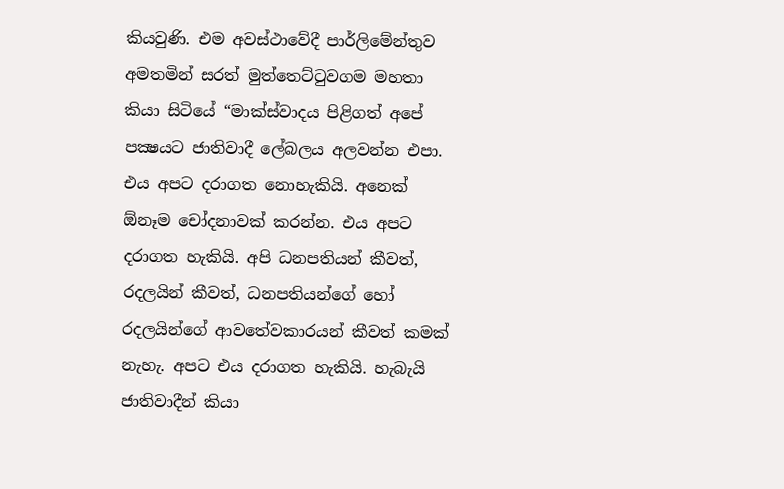කියවුණි. එම අවස්ථාවේදී පාර්ලිමේන්තුව අමතමින් සරත් මුත්තෙට්ටුවගම මහතා කියා සිටියේ “මාක්ස්වාදය පිළිගත් අපේ පක්‍ෂයට ජාතිවාදී ලේබලය අලවන්න එපා. එය අපට දරාගත නොහැකියි. අනෙක් ඕනෑම චෝදනාවක් කරන්න. එය අපට දරාගත හැකියි. අපි ධනපතියන් කීවත්, රදලයින් කීවත්, ධනපතියන්ගේ හෝ රදලයින්ගේ ආවතේවකාරයන් කීවත් කමක් නැහැ. අපට එය දරාගත හැකියි. හැබැයි ජාතිවාදීන් කියා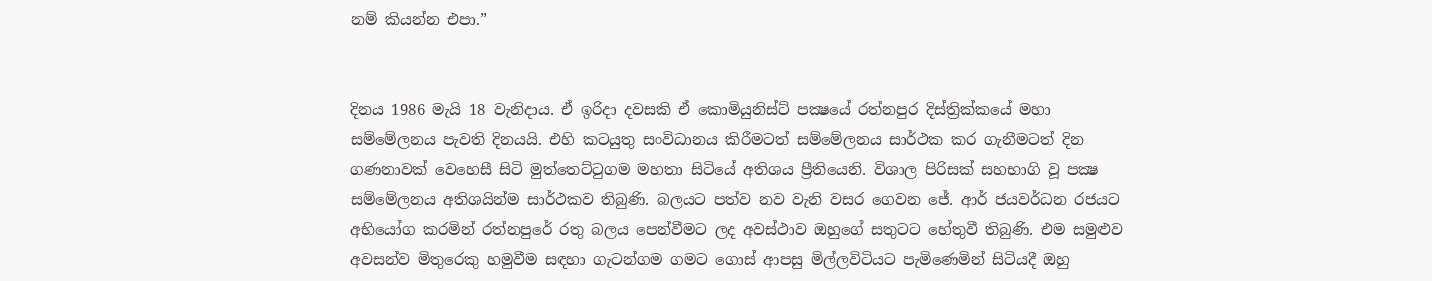නම් කියන්න එපා.”


දිනය 1986 මැයි 18 වැනිදාය. ඒ ඉරිදා දවසකි ඒ කොමියුනිස්ට් පක්‍ෂයේ රත්නපුර දිස්ත්‍රික්කයේ මහා සම්මේලනය පැවති දිනයයි. එහි කටයුතු සංවිධානය කිරීමටත් සම්මේලනය සාර්ථක කර ගැනීමටත් දින ගණනාවක් වෙහෙසී සිටි මුත්තෙට්ටුගම මහතා සිටියේ අතිශය ප්‍රීතියෙනි. විශාල පිරිසක් සහභාගි වූ පක්‍ෂ සම්මේලනය අතිශයින්ම සාර්ථකව තිබුණි. බලයට පත්ව නව වැනි වසර ගෙවන ජේ. ආර් ජයවර්ධන රජයට අභියෝග කරමින් රත්නපුරේ රතු බලය පෙන්වීමට ලද අවස්ථාව ඔහුගේ සතුටට හේතුවී තිබුණි. එම සමුළුව අවසන්ව මිතුරෙකු හමුවීම සඳහා ගැටන්ගම ගමට ගොස් ආපසු මිල්ලවිටියට පැමිණෙමින් සිටියදී ඔහු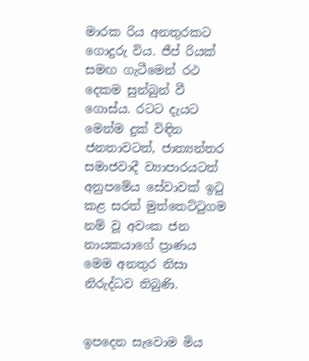මාරක රිය අනතුරකට ගොදුරු විය. ජීප් රියක් සමඟ ගැටීමෙන් රථ දෙකම සුන්බුන් වී ගොස්ය. රටට දැයට මෙන්ම දුක් විඳින ජනතාවටත්, ජාත්‍යන්තර සමාජවාදී ව්‍යාපාරයටත් අනුපමේය සේවාවක් ඉටු කළ සරත් මුත්තෙට්ටුගම නම් වූ අවංක ජන නායකයාගේ ප්‍රාණය මෙම අනතුර නිසා නිරුද්ධව තිබුණි.


ඉපදෙන සැවොම මිය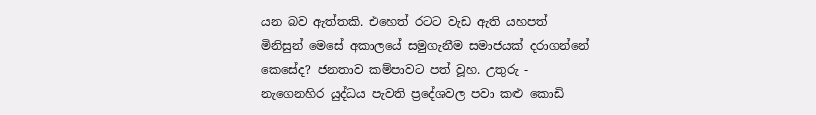යන බව ඇත්තකි. එහෙත් රටට වැඩ ඇති යහපත් මිනිසුන් මෙසේ අකාලයේ සමුගැනීම සමාජයක් දරාගන්නේ කෙසේද? ජනතාව කම්පාවට පත් වූහ. උතුරු - නැගෙනහිර යුද්ධය පැවති ප්‍රදේශවල පවා කළු කොඩි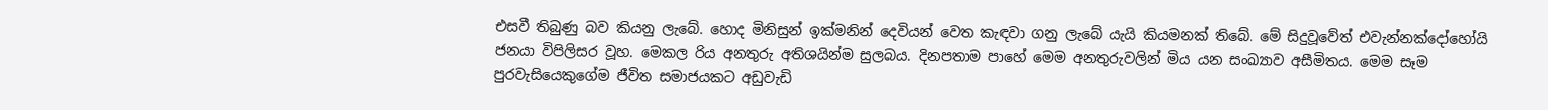එසවී තිබුණු බව කියනු ලැබේ. හොද මිනිසුන් ඉක්මනින් දෙවියන් වෙත කැඳවා ගනු ලැබේ යැයි කියමනක් තිබේ. මේ සිදුවූවේත් එවැන්නක්දෝහෝයි ජනයා විපිලිසර වූහ. මෙකල රිය අනතුරු අතිශයින්ම සුලබය. දිනපතාම පාහේ මෙම අනතුරුවලින් මිය යන සංඛ්‍යාව අසීමිතය. මෙම සෑම පුරවැසියෙකුගේම ජීවිත සමාජයකට අඩුවැඩි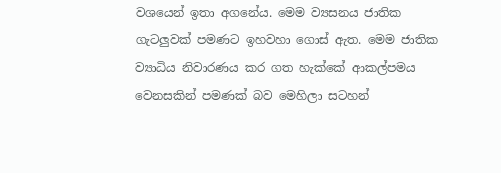වශයෙන් ඉතා අගනේය. මෙම ව්‍යසනය ජාතික ගැටලුවක් පමණට ඉහවහා ගොස් ඇත. මෙම ජාතික ව්‍යාධිය නිවාරණය කර ගත හැක්කේ ආකල්පමය වෙනසකින් පමණක් බව මෙහිලා සටහන්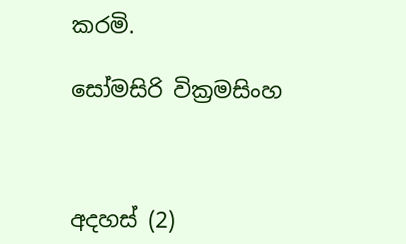කරමි.

සෝමසිරි වික්‍රමසිංහ



අදහස් (2)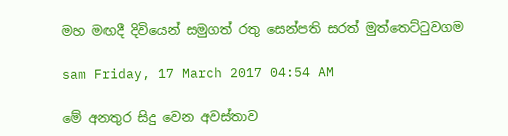මහ මඟදී දිවියෙන් සමුගත් රතු සෙන්පති සරත් මුත්තෙට්ටුවගම

sam Friday, 17 March 2017 04:54 AM

මේ අනතුර සිදු වෙන අවස්තාව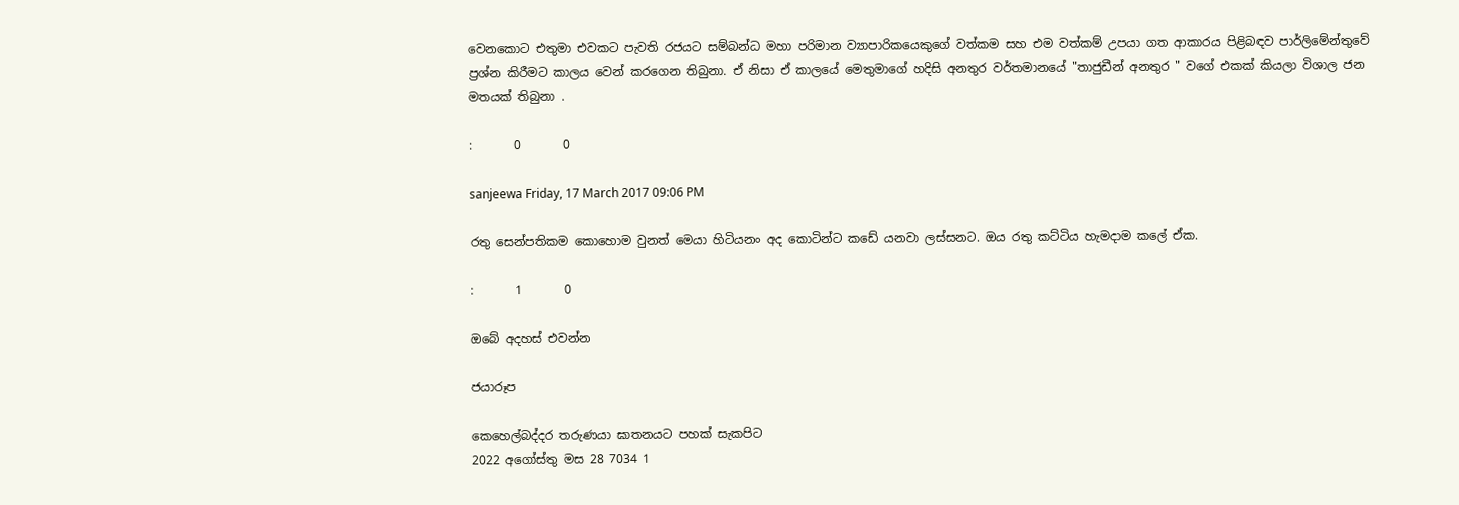වෙනකොට එතුමා එවකට පැවති රජයට සම්බන්ධ මහා පරිමාන ව්‍යාපාරිකයෙකුගේ වත්කම සහ එම වත්කම් උපයා ගත ආකාරය පිළිබඳව පාර්ලිමේන්තුවේ ප්‍රශ්න කිරීමට කාලය වෙන් කරගෙන තිබුනා. ඒ නිසා ඒ කාලයේ මෙතුමාගේ හදිසි අනතුර වර්තමානයේ "තාජුඩීන් අනතුර " වගේ එකක් කියලා විශාල ජන මතයක් තිබුනා .

:       0       0

sanjeewa Friday, 17 March 2017 09:06 PM

රතු සෙන්පතිකම කොහොම වුනත් මෙයා හිටියනං අද කොටින්ට කඩේ යනවා ලස්සනට. ඔය රතු කට්ටිය හැමදාම කලේ ඒක.

:       1       0

ඔබේ අදහස් එවන්න

ජයාරූප

කෙහෙල්බද්දර තරුණයා ඝාතනයට පහක් සැකපිට
2022 අගෝස්තු මස 28 7034 1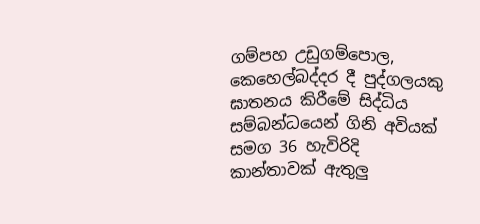ගම්පහ උඩුගම්පොල, කෙහෙල්බද්දර දී පුද්ගලයකු ඝාතනය කිරීමේ සිද්ධිය සම්බන්ධයෙන් ගිනි අවියක් සමග 36 හැවිරිදි කාන්තාවක් ඇතුලු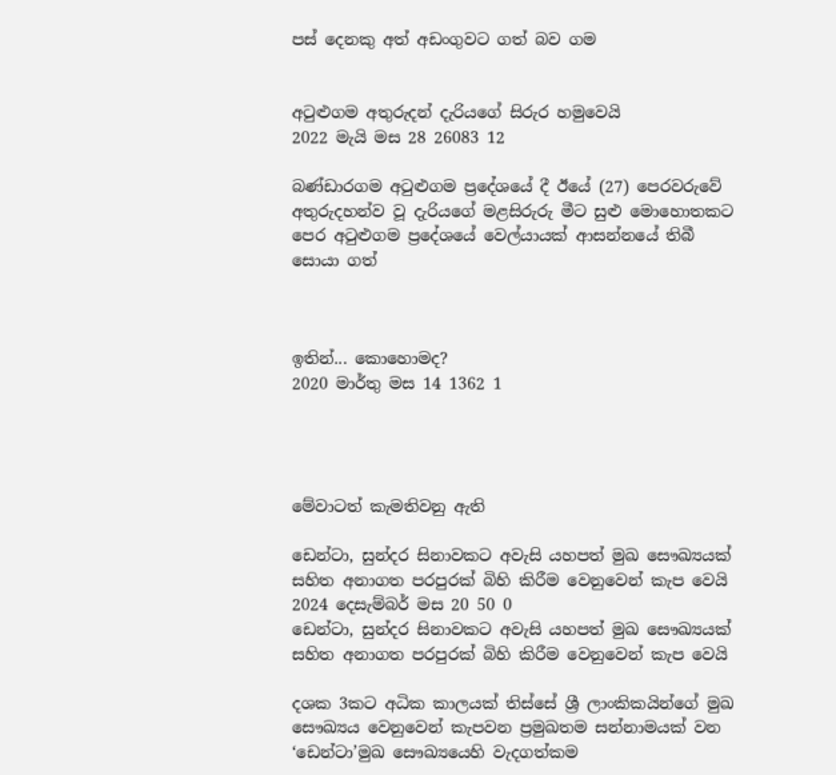පස් දෙනකු අත් අඩංගුවට ගත් බව ගම


අටුළුගම අතුරුදන් දැරියගේ සිරුර හමුවෙයි
2022 මැයි මස 28 26083 12

බණ්ඩාරගම අටුළුගම ප්‍රදේශයේ දී ඊයේ (27) පෙරවරුවේ අතුරුදහන්ව වූ දැරියගේ මළසිරුරු මීට සුළු මොහොතකට පෙර අටුළුගම ප්‍රදේශයේ වෙල්යායක් ආසන්නයේ තිබී සොයා ගත්



ඉතින්... කොහොමද?
2020 මාර්තු මස 14 1362 1




මේවාටත් කැමතිවනු ඇති

ඩෙන්ටා, සුන්දර සිනාවකට අවැසි යහපත් මුඛ සෞඛ්‍යයක් සහිත අනාගත පරපුරක් බිහි කිරීම වෙනුවෙන් කැප වෙයි 2024 දෙසැම්බර් මස 20 50 0
ඩෙන්ටා, සුන්දර සිනාවකට අවැසි යහපත් මුඛ සෞඛ්‍යයක් සහිත අනාගත පරපුරක් බිහි කිරීම වෙනුවෙන් කැප වෙයි

දශක 3කට අධික කාලයක් තිස්සේ ශ්‍රී ලාංකිකයින්ගේ මුඛ සෞඛ්‍යය වෙනුවෙන් කැපවන ප්‍රමුඛතම සන්නාමයක් වන ‘ඩෙන්ටා’මුඛ සෞඛ්‍යයෙහි වැදගත්කම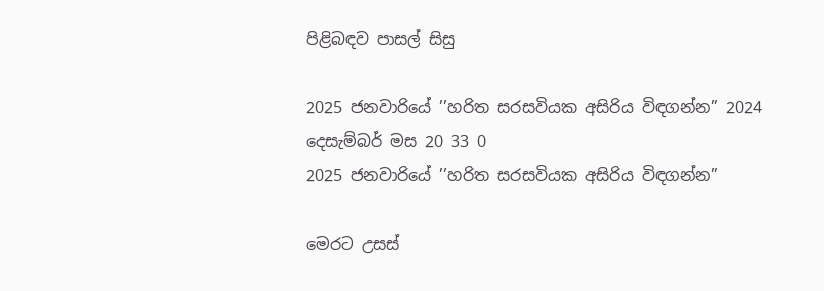පිළිබඳව පාසල් සිසු

2025 ජනවාරියේ ’’හරිත සරසවියක අසිරිය විඳගන්න” 2024 දෙසැම්බර් මස 20 33 0
2025 ජනවාරියේ ’’හරිත සරසවියක අසිරිය විඳගන්න”

මෙරට උසස්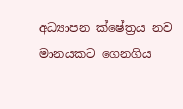අධ්‍යාපන ක්ෂේත්‍රය නව මානයකට ගෙනගිය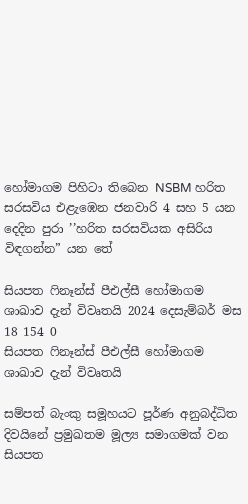හෝමාගම පිහිටා තිබෙන NSBM හරිත සරසවිය එළැඹෙන ජනවාරි 4 සහ 5 යන දෙදින පුරා ’’හරිත සරසවියක අසිරිය විඳගන්න” යන තේ

සියපත ෆිනෑන්ස් පීඑල්සී හෝමාගම ශාඛාව දැන් විවෘතයි 2024 දෙසැම්බර් මස 18 154 0
සියපත ෆිනෑන්ස් පීඑල්සී හෝමාගම ශාඛාව දැන් විවෘතයි

සම්පත් බැංකු සමූහයට පූර්ණ අනුබද්ධිත දිවයිනේ ප්‍රමුඛතම මූල්‍ය සමාගමක් වන සියපත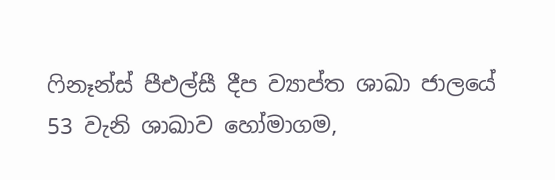ෆිනෑන්ස් පීඑල්සී දීප ව්‍යාප්ත ශාඛා ජාලයේ 53 වැනි ශාඛාව හෝමාගම,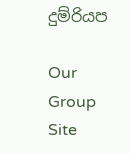දුම්රියප

Our Group Site